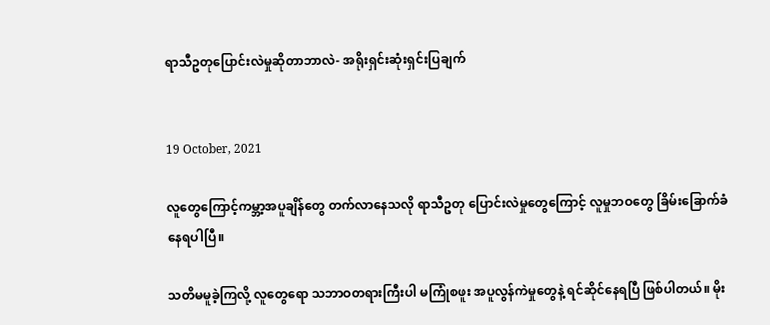ရာသီဥတုပြောင်းလဲမှုဆိုတာဘာလဲ- အရိုးရှင်းဆုံးရှင်းပြချက်


19 October, 2021

လူတွေကြောင့်ကမ္ဘာ့အပူချိန်တွေ တက်လာနေသလို ရာသီဥတု ပြောင်းလဲမှုတွေကြောင့် လူမှုဘဝတွေ ခြိမ်းခြောက်ခံနေရပါပြီ။

သတိမမူခဲ့ကြလို့ လူတွေရော သဘာဝတရားကြီးပါ မကြုံစဖူး အပူလွန်ကဲမှုတွေနဲ့ ရင်ဆိုင်နေရပြီ ဖြစ်ပါတယ်။ မိုး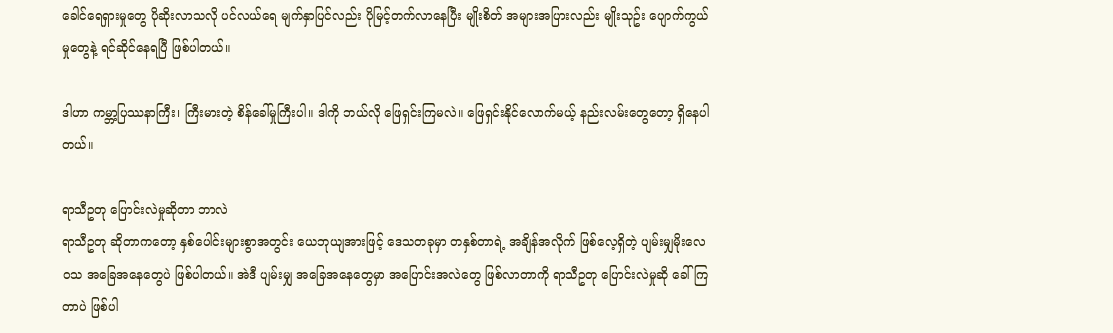ခေါင်ရေရှားမှုတွေ ပိုဆိုးလာသလို ပင်လယ်ရေ မျက်နှာပြင်လည်း ပိုမြင့်တက်လာနေပြီး မျိုးစိတ် အများအပြားလည်း မျိုးသုဥ်း ပျောက်ကွယ်မှုတွေနဲ့ ရင်ဆိုင်နေရပြီ ဖြစ်ပါတယ်။

ဒါဟာ ကမ္ဘာ့ပြဿနာကြီး၊ ကြီးမားတဲ့ စိန်ခေါ်မှုကြီးပါ။ ဒါကို ဘယ်လို ဖြေရှင်းကြမလဲ။ ဖြေရှင်းနိုင်လောက်မယ့် နည်းလမ်းတွေတော့ ရှိနေပါတယ်။

ရာသီဥတု ပြောင်းလဲမှုဆိုတာ ဘာလဲ
ရာသီဥတု ဆိုတာကတော့ နှစ်ပေါင်းများစွာအတွင်း ယေဘုယျအားဖြင့် ဒေသတခုမှာ တနှစ်တာရဲ့ အချိန်အလိုက် ဖြစ်လေ့ရှိတဲ့ ပျမ်းမျှမိုးလေဝသ အခြေအနေတွေပဲ ဖြစ်ပါတယ်။ အဲဒီ ပျမ်းမျှ အခြေအနေတွေမှာ အပြောင်းအလဲတွေ ဖြစ်လာတာကို ရာသီဥတု ပြောင်းလဲမှုဆို ခေါ်ကြတာပဲ ဖြစ်ပါ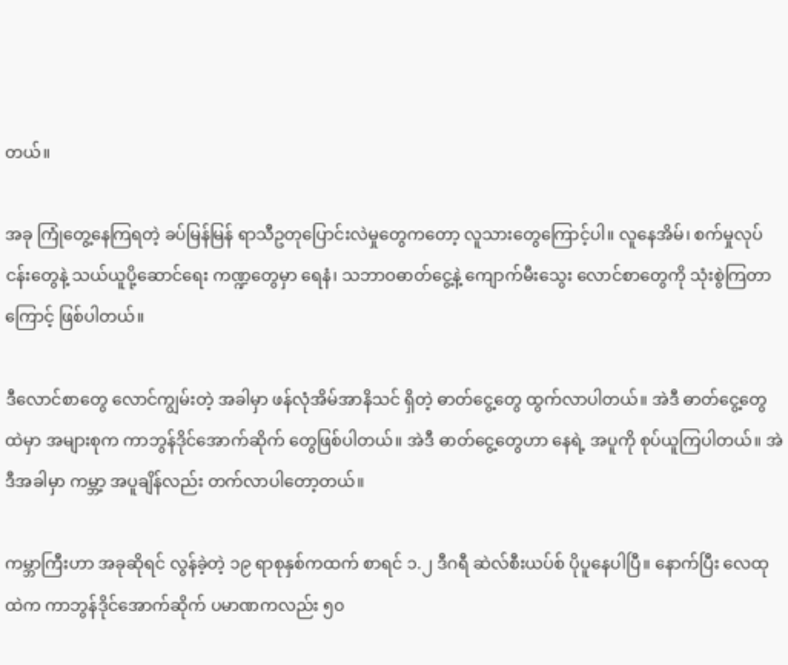တယ်။

အခု ကြုံတွေ့နေကြရတဲ့ ခပ်မြန်မြန် ရာသီဥတုပြောင်းလဲမှုတွေကတော့ လူသားတွေကြောင့်ပါ။ လူနေအိမ်၊ စက်မှုလုပ်ငန်းတွေနဲ့ သယ်ယူပို့ဆောင်ရေး ကဏ္ဍတွေမှာ ရေနံ၊ သဘာဝဓာတ်ငွေ့နဲ့ ကျောက်မီးသွေး လောင်စာတွေကို သုံးစွဲကြတာကြောင့် ဖြစ်ပါတယ်။

ဒီလောင်စာတွေ လောင်ကျွမ်းတဲ့ အခါမှာ ဖန်လုံအိမ်အာနိသင် ရှိတဲ့ ဓာတ်ငွေ့တွေ ထွက်လာပါတယ်။ အဲဒီ ဓာတ်ငွေ့တွေထဲမှာ အများစုက ကာဘွန်ဒိုင်အောက်ဆိုက် တွေဖြစ်ပါတယ်။ အဲဒီ ဓာတ်ငွေ့တွေဟာ နေရဲ့ အပူကို စုပ်ယူကြပါတယ်။ အဲဒီအခါမှာ ကမ္ဘာ့ အပူချိန်လည်း တက်လာပါတော့တယ်။

ကမ္ဘာကြီးဟာ အခုဆိုရင် လွန်ခဲ့တဲ့ ၁၉ ရာစုနှစ်ကထက် စာရင် ၁.၂ ဒီဂရီ ဆဲလ်စီးယပ်စ် ပိုပူနေပါပြီ။ နောက်ပြီး လေထုထဲက ကာဘွန်ဒိုင်အောက်ဆိုက် ပမာဏကလည်း ၅၀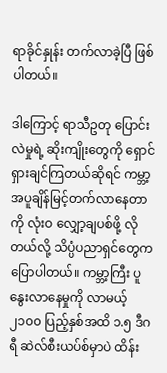ရာခိုင်နှုန်း တက်လာခဲ့ပြီ ဖြစ်ပါတယ်။

ဒါကြောင့် ရာသီဥတု ပြောင်းလဲမှုရဲ့ ဆိုးကျိုးတွေကို ရှောင်ရှားချင်ကြတယ်ဆိုရင် ကမ္ဘာ့အပူချိန်မြင့်တက်လာနေတာကို လုံးဝ လျှော့ချပစ်ဖို့ လိုတယ်လို့ သိပ္ပံပညာရှင်တွေက ပြောပါတယ်။ ကမ္ဘာ့ကြီး ပူနွေးလာနေမှုကို လာမယ့် ၂၁၀၀ ပြည့်နှစ်အထိ ၁.၅ ဒီဂရီ ဆဲလ်စီးယပ်စ်မှာပဲ ထိန်း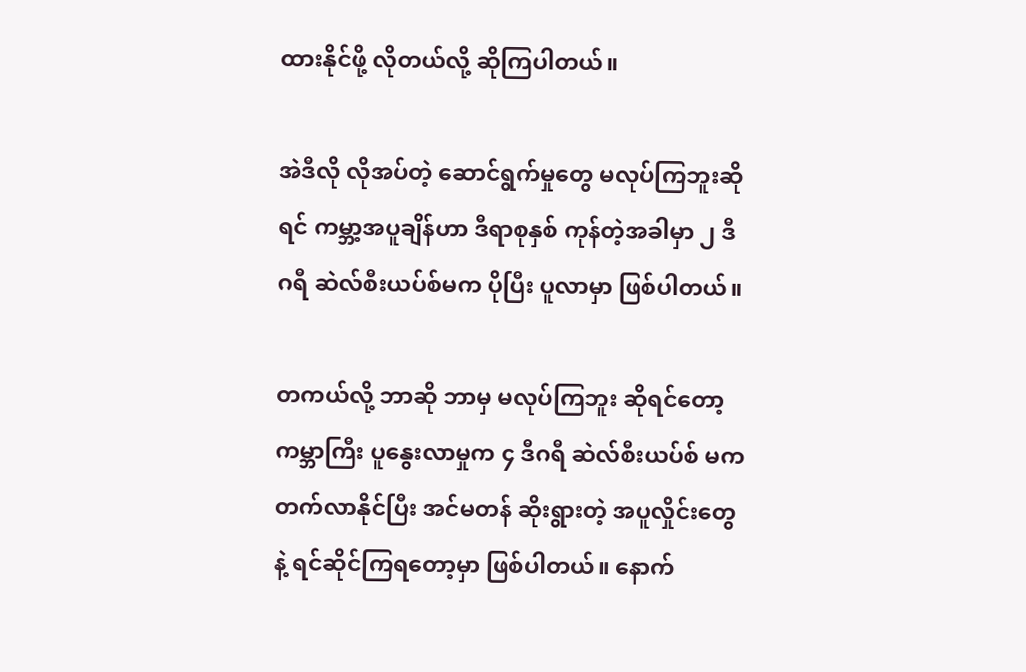ထားနိုင်ဖို့ လိုတယ်လို့ ဆိုကြပါတယ်။

အဲဒီလို လိုအပ်တဲ့ ဆောင်ရွက်မှုတွေ မလုပ်ကြဘူးဆိုရင် ကမ္ဘာ့အပူချိန်ဟာ ဒီရာစုနှစ် ကုန်တဲ့အခါမှာ ၂ ဒီဂရီ ဆဲလ်စီးယပ်စ်မက ပိုပြီး ပူလာမှာ ဖြစ်ပါတယ်။

တကယ်လို့ ဘာဆို ဘာမှ မလုပ်ကြဘူး ဆိုရင်တော့ ကမ္ဘာကြီး ပူနွေးလာမှုက ၄ ဒီဂရီ ဆဲလ်စီးယပ်စ် မက တက်လာနိုင်ပြီး အင်မတန် ဆိုးရွားတဲ့ အပူလှိုင်းတွေနဲ့ ရင်ဆိုင်ကြရတော့မှာ ဖြစ်ပါတယ်။ နောက်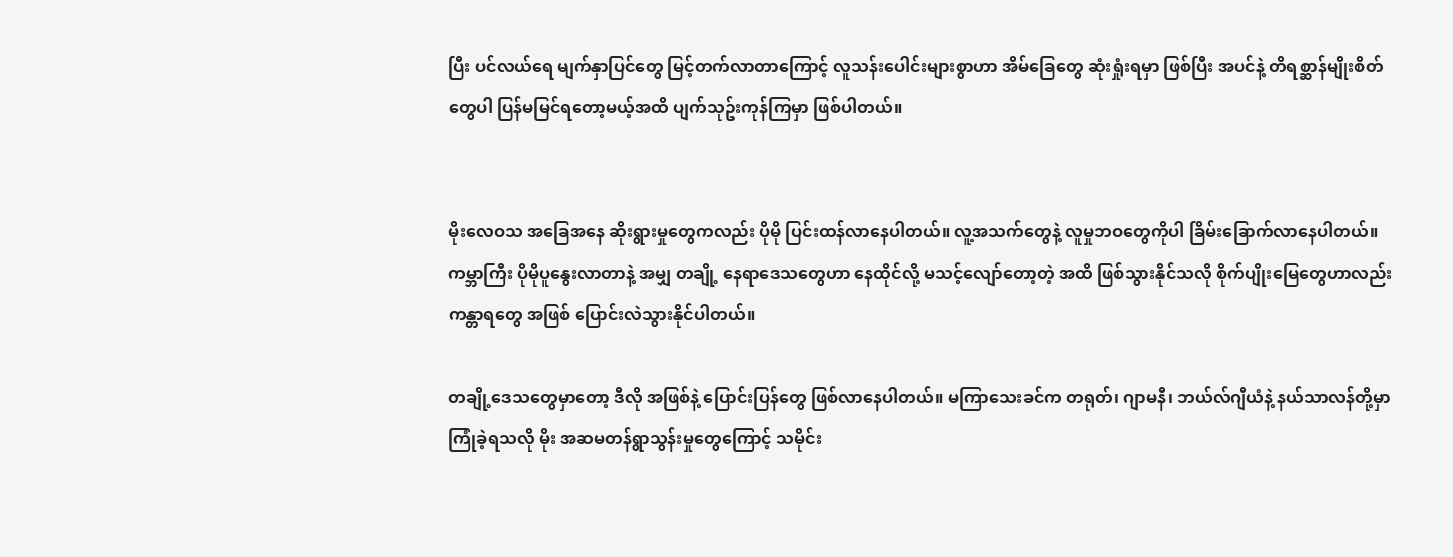ပြီး ပင်လယ်ရေ မျက်နှာပြင်တွေ မြင့်တက်လာတာကြောင့် လူသန်းပေါင်းများစွာဟာ အိမ်ခြေတွေ ဆုံးရှုံးရမှာ ဖြစ်ပြီး အပင်နဲ့ တိရစ္ဆာန်မျိုးစိတ်တွေပါ ပြန်မမြင်ရတော့မယ့်အထိ ပျက်သုဥ်းကုန်ကြမှာ ဖြစ်ပါတယ်။


မိုးလေဝသ အခြေအနေ ဆိုးရွားမှုတွေကလည်း ပိုမို ပြင်းထန်လာနေပါတယ်။ လူ့အသက်တွေနဲ့ လူမှုဘဝတွေကိုပါ ခြိမ်းခြောက်လာနေပါတယ်။ ကမ္ဘာကြီး ပိုမိုပူနွေးလာတာနဲ့ အမျှ တချို့ နေရာဒေသတွေဟာ နေထိုင်လို့ မသင့်လျော်တော့တဲ့ အထိ ဖြစ်သွားနိုင်သလို စိုက်ပျိုးမြေတွေဟာလည်း ကန္တာရတွေ အဖြစ် ပြောင်းလဲသွားနိုင်ပါတယ်။

တချို့ဒေသတွေမှာတော့ ဒီလို အဖြစ်နဲ့ ပြောင်းပြန်တွေ ဖြစ်လာနေပါတယ်။ မကြာသေးခင်က တရုတ်၊ ဂျာမနီ၊ ဘယ်လ်ဂျီယံနဲ့ နယ်သာလန်တို့မှာ ကြုံခဲ့ရသလို မိုး အဆမတန်ရွာသွန်းမှုတွေကြောင့် သမိုင်း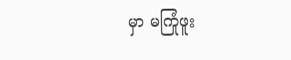မှာ မကြုံဖူး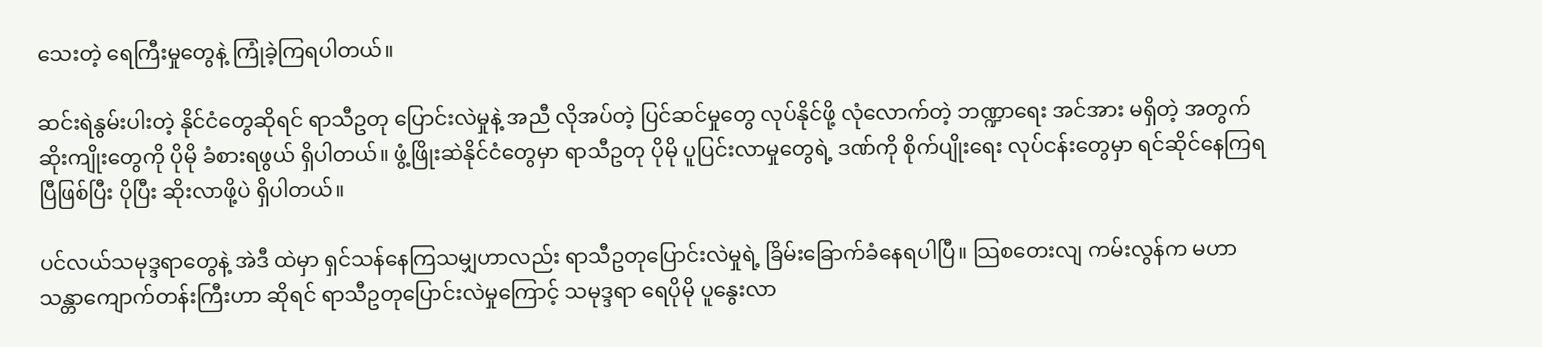သေးတဲ့ ရေကြီးမှုတွေနဲ့ ကြုံခဲ့ကြရပါတယ်။

ဆင်းရဲနွမ်းပါးတဲ့ နိုင်ငံတွေဆိုရင် ရာသီဥတု ပြောင်းလဲမှုနဲ့ အညီ လိုအပ်တဲ့ ပြင်ဆင်မှုတွေ လုပ်နိုင်ဖို့ လုံလောက်တဲ့ ဘဏ္ဍာရေး အင်အား မရှိတဲ့ အတွက် ဆိုးကျိုးတွေကို ပိုမို ခံစားရဖွယ် ရှိပါတယ်။ ဖွံ့ဖြိုးဆဲနိုင်ငံတွေမှာ ရာသီဥတု ပိုမို ပူပြင်းလာမှုတွေရဲ့ ဒဏ်ကို စိုက်ပျိုးရေး လုပ်ငန်းတွေမှာ ရင်ဆိုင်နေကြရပြီဖြစ်ပြီး ပိုပြီး ဆိုးလာဖို့ပဲ ရှိပါတယ်။

ပင်လယ်သမုဒ္ဒရာတွေနဲ့ အဲဒီ ထဲမှာ ရှင်သန်နေကြသမျှဟာလည်း ရာသီဥတုပြောင်းလဲမှုရဲ့ ခြိမ်းခြောက်ခံနေရပါပြီ။ သြစတေးလျ ကမ်းလွန်က မဟာသန္တာကျောက်တန်းကြီးဟာ ဆိုရင် ရာသီဥတုပြောင်းလဲမှုကြောင့် သမုဒ္ဒရာ ရေပိုမို ပူနွေးလာ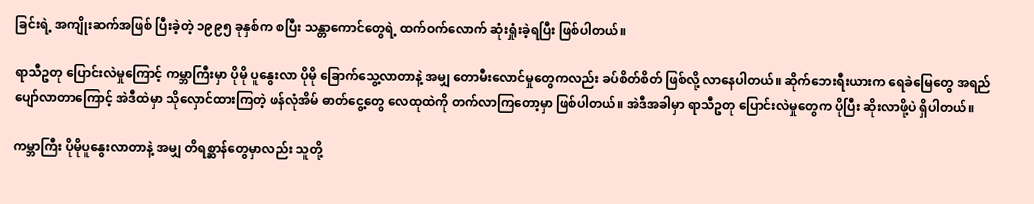ခြင်းရဲ့ အကျိုးဆက်အဖြစ် ပြီးခဲ့တဲ့ ၁၉၉၅ ခုနှစ်က စပြီး သန္တာကောင်တွေရဲ့ ထက်ဝက်လောက် ဆုံးရှုံးခဲ့ရပြီး ဖြစ်ပါတယ်။

ရာသီဥတု ပြောင်းလဲမှုကြောင့် ကမ္ဘာကြီးမှာ ပိုမို ပူနွေးလာ ပိုမို ခြောက်သွေ့လာတာနဲ့ အမျှ တောမီးလောင်မှုတွေကလည်း ခပ်စိတ်စိတ် ဖြစ်လို့ လာနေပါတယ်။ ဆိုက်ဘေးရီးယားက ရေခဲမြေတွေ အရည်ပျော်လာတာကြောင့် အဲဒီထဲမှာ သိုလှောင်ထားကြတဲ့ ဖန်လုံအိမ် ဓာတ်ငွေ့တွေ လေထုထဲကို တက်လာကြတော့မှာ ဖြစ်ပါတယ်။ အဲဒီအခါမှာ ရာသီဥတု ပြောင်းလဲမှုတွေက ပိုပြီး ဆိုးလာဖို့ပဲ ရှိပါတယ်။

ကမ္ဘာကြီး ပိုမိုပူနွေးလာတာနဲ့ အမျှ တိရစ္ဆာန်တွေမှာလည်း သူတို့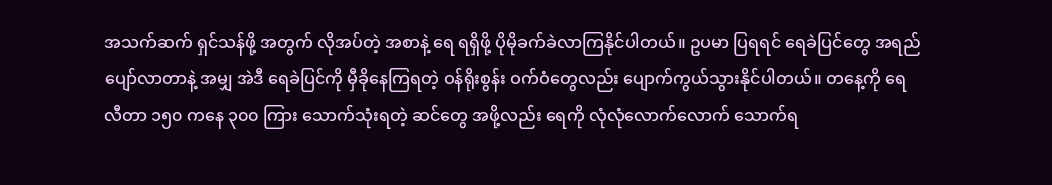အသက်ဆက် ရှင်သန်ဖို့ အတွက် လိုအပ်တဲ့ အစာနဲ့ ရေ ရရှိဖို့ ပိုမိုခက်ခဲလာကြနိုင်ပါတယ်။ ဥပမာ ပြရရင် ရေခဲပြင်တွေ အရည်ပျော်လာတာနဲ့ အမျှ အဲဒီ ရေခဲပြင်ကို မှီခိုနေကြရတဲ့ ဝန်ရိုးစွန်း ဝက်ဝံတွေလည်း ပျောက်ကွယ်သွားနိုင်ပါတယ်။ တနေ့ကို ရေလီတာ ၁၅၀ ကနေ ၃၀၀ ကြား သောက်သုံးရတဲ့ ဆင်တွေ အဖို့လည်း ရေကို လုံလုံလောက်လောက် သောက်ရ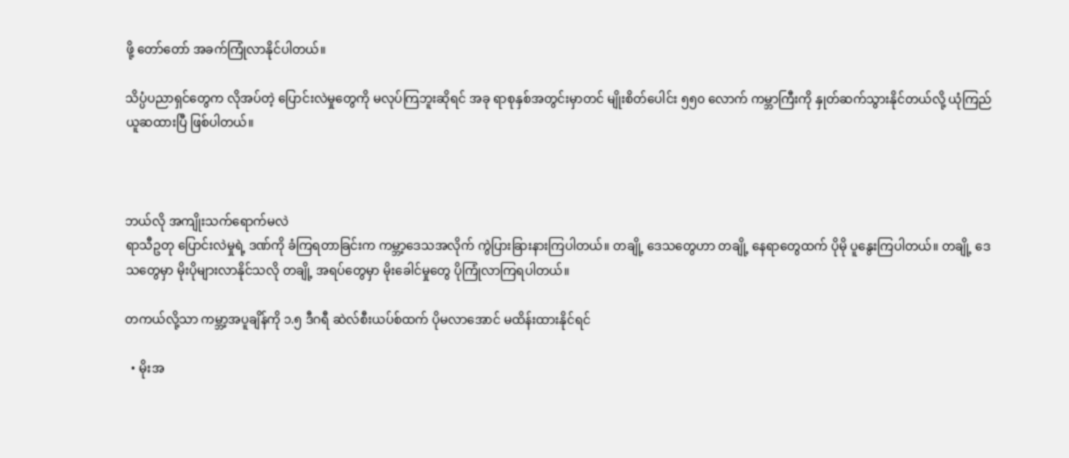ဖို့ တော်တော် အခက်ကြုံလာနိုင်ပါတယ်။

သိပ္ပံပညာရှင်တွေက လိုအပ်တဲ့ ပြောင်းလဲမှုတွေကို မလုပ်ကြဘူးဆိုရင် အခု ရာစုနှစ်အတွင်းမှာတင် မျိုးစိတ်ပေါင်း ၅၅၀ လောက် ကမ္ဘာကြီးကို နှုတ်ဆက်သွားနိုင်တယ်လို့ ယုံကြည် ယူဆထားပြီ ဖြစ်ပါတယ်။



ဘယ်လို အကျိုးသက်ရောက်မလဲ
ရာသီဥတု ပြောင်းလဲမှုရဲ့ ဒဏ်ကို ခံကြရတာခြင်းက ကမ္ဘာ့ဒေသအလိုက် ကွဲပြားခြားနားကြပါတယ်။ တချို့ ဒေသတွေဟာ တချို့ နေရာတွေထက် ပိုမို ပူနွေးကြပါတယ်။ တချို့ ဒေသတွေမှာ မိုးပိုများလာနိုင်သလို တချို့ အရပ်တွေမှာ မိုးခေါင်မှုတွေ ပိုကြုံလာကြရပါတယ်။

တကယ်လို့သာ ကမ္ဘာ့အပူချိန်ကို ၁.၅ ဒီဂရီ ဆဲလ်စီးယပ်စ်ထက် ပိုမလာအောင် မထိန်းထားနိုင်ရင်

  • မိုးအ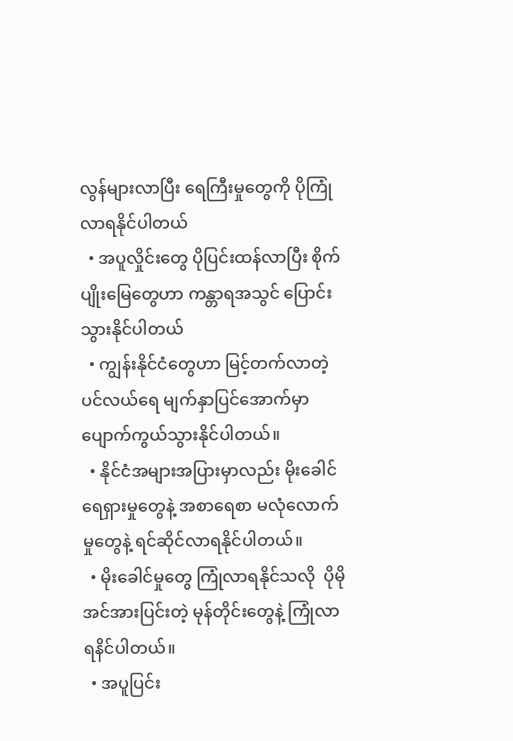လွန်များလာပြီး ရေကြီးမှုတွေကို ပိုကြုံလာရနိုင်ပါတယ်
  • အပူလှိုင်းတွေ ပိုပြင်းထန်လာပြီး စိုက်ပျိုးမြေတွေဟာ ကန္တာရအသွင် ပြောင်းသွားနိုင်ပါတယ်
  • ကျွန်းနိုင်ငံတွေဟာ မြင့်တက်လာတဲ့ ပင်လယ်ရေ မျက်နှာပြင်အောက်မှာ ပျောက်ကွယ်သွားနိုင်ပါတယ်။
  • နိုင်ငံအများအပြားမှာလည်း မိုးခေါင်ရေရှားမှုတွေနဲ့ အစာရေစာ မလုံလောက်မှုတွေနဲ့ ရင်ဆိုင်လာရနိုင်ပါတယ်။
  • မိုးခေါင်မှုတွေ ကြုံလာရနိုင်သလို  ပိုမိုအင်အားပြင်းတဲ့ မုန်တိုင်းတွေနဲ့ ကြုံလာရနိင်ပါတယ်။
  • အပူပြင်း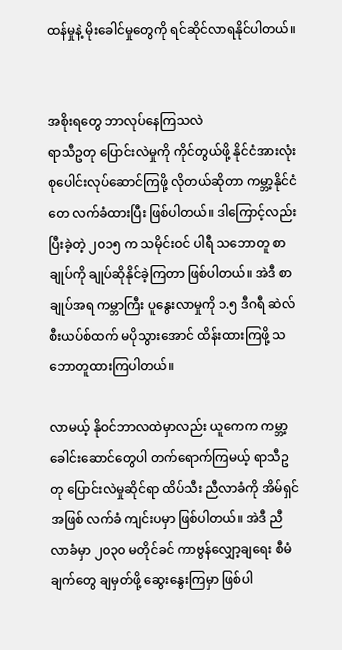ထန်မှုနဲ့ မိုးခေါင်မှုတွေကို ရင်ဆိုင်လာရနိုင်ပါတယ်။


အစိုးရတွေ ဘာလုပ်နေကြသလဲ
ရာသီဥတု ပြောင်းလဲမှုကို ကိုင်တွယ်ဖို့ နိုင်ငံအားလုံး စုပေါင်းလုပ်ဆောင်ကြဖို့ လိုတယ်ဆိုတာ ကမ္ဘာ့နိုင်ငံတေ လက်ခံထားပြီး ဖြစ်ပါတယ်။ ဒါကြောင့်လည်း ပြီးခဲ့တဲ့ ၂၀၁၅ က သမိုင်းဝင် ပါရီ သဘောတူ စာချုပ်ကို ချုပ်ဆိုနိုင်ခဲ့ကြတာ ဖြစ်ပါတယ်။ အဲဒီ စာချုပ်အရ ကမ္ဘာကြီး ပူနွေးလာမှုကို ၁.၅ ဒီဂရီ ဆဲလ်စီးယပ်စ်ထက် မပိုသွားအောင် ထိန်းထားကြဖို့ သဘောတူထားကြပါတယ်။

လာမယ့် နိုဝင်ဘာလထဲမှာလည်း ယူကေက ကမ္ဘာ့ခေါင်းဆောင်တွေပါ တက်ရောက်ကြမယ့် ရာသီဥတု ပြောင်းလဲမှုဆိုင်ရာ ထိပ်သီး ညီလာခံကို အိမ်ရှင်အဖြစ် လက်ခံ ကျင်းပမှာ ဖြစ်ပါတယ်။ အဲဒီ ညီလာခံမှာ ၂၀၃၀ မတိုင်ခင် ကာဗွန်လျှော့ချရေး စီမံချက်တွေ ချမှတ်ဖို့ ဆွေးနွေးကြမှာ ဖြစ်ပါ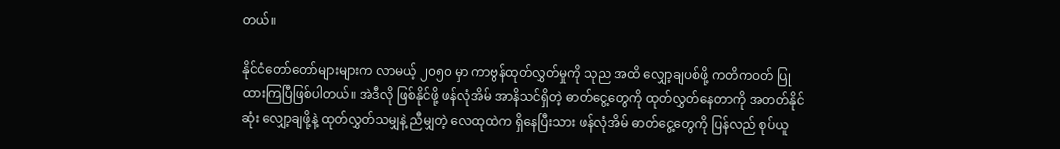တယ်။

နိုင်ငံတော်တော်များများက လာမယ့် ၂၀၅၀ မှာ ကာဗွန်ထုတ်လွှတ်မှုကို သုည အထိ လျှော့ချပစ်ဖို့ ကတိကဝတ် ပြုထားကြပြီဖြစ်ပါတယ်။ အဲဒီလို ဖြစ်နိုင်ဖို့ ဖန်လုံအိမ် အာနိသင်ရှိတဲ့ ဓာတ်ငွေ့တွေကို ထုတ်လွှတ်နေတာကို အတတ်နိုင်ဆုံး လျှော့ချဖို့နဲ့ ထုတ်လွှတ်သမျှနဲ့ ညီမျှတဲ့ လေထုထဲက ရှိနေပြီးသား ဖန်လုံအိမ် ဓာတ်ငွေ့တွေကို ပြန်လည် စုပ်ယူ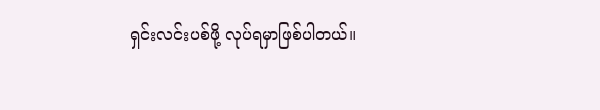ရှင်းလင်းပစ်ဖို့ လုပ်ရမှာဖြစ်ပါတယ်။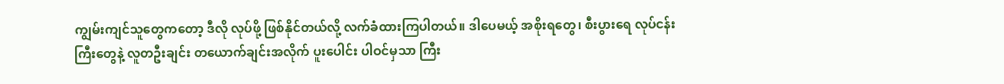ကျွမ်းကျင်သူတွေကတော့ ဒီလို လုပ်ဖို့ ဖြစ်နိုင်တယ်လို့ လက်ခံထားကြပါတယ်။ ဒါပေမယ့် အစိုးရတွေ၊ စီးပွားရေ လုပ်ငန်းကြီးတွေနဲ့ လူတဦးချင်း တယောက်ချင်းအလိုက် ပူးပေါင်း ပါဝင်မှသာ ကြီး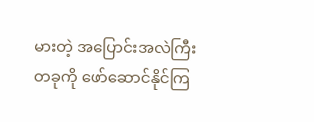မားတဲ့ အပြောင်းအလဲကြီးတခုကို ဖော်ဆောင်နိုင်ကြ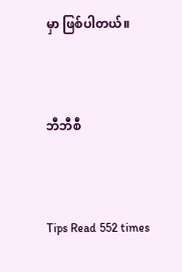မှာ ဖြစ်ပါတယ်။



ဘီဘီစီ



Tips Read 552 times